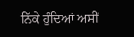ਨਿੱਕੇ ਹੁੰਦਿਆਂ ਅਸੀਂ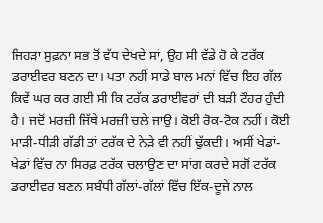ਜਿਹੜਾ ਸੁਫ਼ਨਾ ਸਭ ਤੋਂ ਵੱਧ ਦੇਖਦੇ ਸਾਂ, ਉਹ ਸੀ ਵੱਡੇ ਹੋ ਕੇ ਟਰੱਕ ਡਰਾਈਵਰ ਬਣਨ ਦਾ। ਪਤਾ ਨਹੀਂ ਸਾਡੇ ਬਾਲ ਮਨਾਂ ਵਿੱਚ ਇਹ ਗੱਲ ਕਿਵੇਂ ਘਰ ਕਰ ਗਈ ਸੀ ਕਿ ਟਰੱਕ ਡਰਾਈਵਰਾਂ ਦੀ ਬੜੀ ਟੌਹਰ ਹੁੰਦੀ ਹੈ। ਜਦੋਂ ਮਰਜ਼ੀ ਜਿੱਥੇ ਮਰਜ਼ੀ ਚਲੇ ਜਾਉ। ਕੋਈ ਰੋਕ-ਟੋਕ ਨਹੀਂ। ਕੋਈ ਮਾੜੀ-ਧੀੜੀ ਗੱਡੀ ਤਾਂ ਟਰੱਕ ਦੇ ਨੇੜੇ ਵੀ ਨਹੀਂ ਢੁੱਕਦੀ। ਅਸੀਂ ਖੇਡਾਂ-ਖੇਡਾਂ ਵਿੱਚ ਨਾ ਸਿਰਫ਼ ਟਰੱਕ ਚਲਾਉਣ ਦਾ ਸਾਂਗ ਕਰਦੇ ਸਗੋਂ ਟਰੱਕ ਡਰਾਈਵਰ ਬਣਨ ਸਬੰਧੀ ਗੱਲਾਂ-ਗੱਲਾਂ ਵਿੱਚ ਇੱਕ-ਦੂਜੇ ਨਾਲ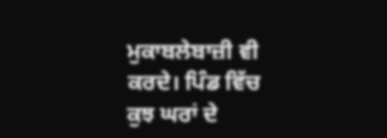ਮੁਕਾਬਲੇਬਾਜ਼ੀ ਵੀ ਕਰਦੇ। ਪਿੰਡ ਵਿੱਚ ਕੁਝ ਘਰਾਂ ਦੇ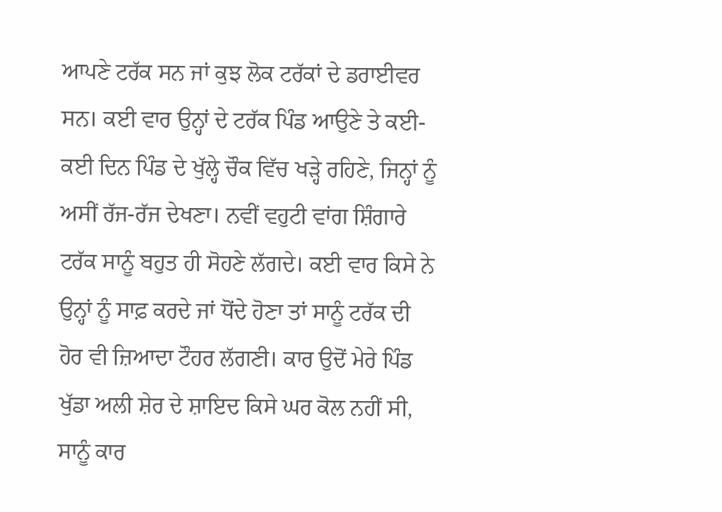ਆਪਣੇ ਟਰੱਕ ਸਨ ਜਾਂ ਕੁਝ ਲੋਕ ਟਰੱਕਾਂ ਦੇ ਡਰਾਈਵਰ ਸਨ। ਕਈ ਵਾਰ ਉਨ੍ਹਾਂ ਦੇ ਟਰੱਕ ਪਿੰਡ ਆਉਣੇ ਤੇ ਕਈ-ਕਈ ਦਿਨ ਪਿੰਡ ਦੇ ਖੁੱਲ੍ਹੇ ਚੌਕ ਵਿੱਚ ਖੜ੍ਹੇ ਰਹਿਣੇ, ਜਿਨ੍ਹਾਂ ਨੂੰ ਅਸੀਂ ਰੱਜ-ਰੱਜ ਦੇਖਣਾ। ਨਵੀਂ ਵਹੁਟੀ ਵਾਂਗ ਸ਼ਿੰਗਾਰੇ ਟਰੱਕ ਸਾਨੂੰ ਬਹੁਤ ਹੀ ਸੋਹਣੇ ਲੱਗਦੇ। ਕਈ ਵਾਰ ਕਿਸੇ ਨੇ ਉਨ੍ਹਾਂ ਨੂੰ ਸਾਫ਼ ਕਰਦੇ ਜਾਂ ਧੋਂਦੇ ਹੋਣਾ ਤਾਂ ਸਾਨੂੰ ਟਰੱਕ ਦੀ ਹੋਰ ਵੀ ਜ਼ਿਆਦਾ ਟੌਹਰ ਲੱਗਣੀ। ਕਾਰ ਉਦੋਂ ਮੇਰੇ ਪਿੰਡ ਖੁੱਡਾ ਅਲੀ ਸ਼ੇਰ ਦੇ ਸ਼ਾਇਦ ਕਿਸੇ ਘਰ ਕੋਲ ਨਹੀਂ ਸੀ, ਸਾਨੂੰ ਕਾਰ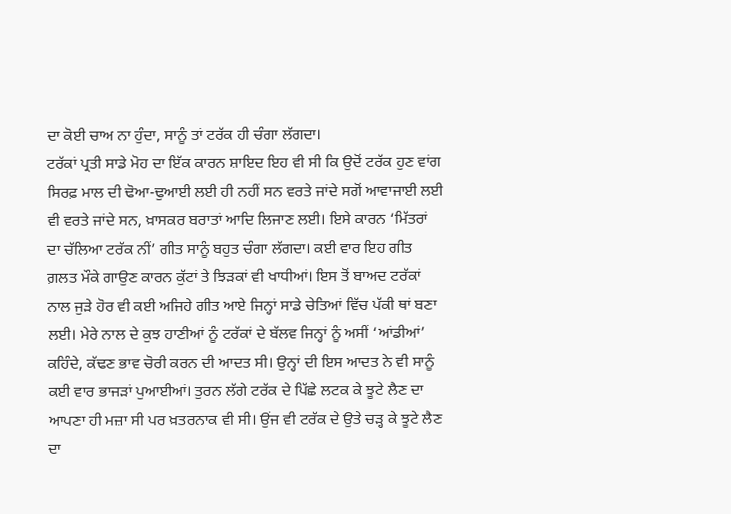ਦਾ ਕੋਈ ਚਾਅ ਨਾ ਹੁੰਦਾ, ਸਾਨੂੰ ਤਾਂ ਟਰੱਕ ਹੀ ਚੰਗਾ ਲੱਗਦਾ।
ਟਰੱਕਾਂ ਪ੍ਰਤੀ ਸਾਡੇ ਮੋਹ ਦਾ ਇੱਕ ਕਾਰਨ ਸ਼ਾਇਦ ਇਹ ਵੀ ਸੀ ਕਿ ਉਦੋਂ ਟਰੱਕ ਹੁਣ ਵਾਂਗ ਸਿਰਫ਼ ਮਾਲ ਦੀ ਢੋਆ-ਢੁਆਈ ਲਈ ਹੀ ਨਹੀਂ ਸਨ ਵਰਤੇ ਜਾਂਦੇ ਸਗੋਂ ਆਵਾਜਾਈ ਲਈ ਵੀ ਵਰਤੇ ਜਾਂਦੇ ਸਨ, ਖ਼ਾਸਕਰ ਬਰਾਤਾਂ ਆਦਿ ਲਿਜਾਣ ਲਈ। ਇਸੇ ਕਾਰਨ ‘ਮਿੱਤਰਾਂ ਦਾ ਚੱਲਿਆ ਟਰੱਕ ਨੀਂ’ ਗੀਤ ਸਾਨੂੰ ਬਹੁਤ ਚੰਗਾ ਲੱਗਦਾ। ਕਈ ਵਾਰ ਇਹ ਗੀਤ ਗ਼ਲਤ ਮੌਕੇ ਗਾਉਣ ਕਾਰਨ ਕੁੱਟਾਂ ਤੇ ਝਿੜਕਾਂ ਵੀ ਖਾਧੀਆਂ। ਇਸ ਤੋਂ ਬਾਅਦ ਟਰੱਕਾਂ ਨਾਲ ਜੁੜੇ ਹੋਰ ਵੀ ਕਈ ਅਜਿਹੇ ਗੀਤ ਆਏ ਜਿਨ੍ਹਾਂ ਸਾਡੇ ਚੇਤਿਆਂ ਵਿੱਚ ਪੱਕੀ ਥਾਂ ਬਣਾ ਲਈ। ਮੇਰੇ ਨਾਲ ਦੇ ਕੁਝ ਹਾਣੀਆਂ ਨੂੰ ਟਰੱਕਾਂ ਦੇ ਬੱਲਵ ਜਿਨ੍ਹਾਂ ਨੂੰ ਅਸੀਂ ‘ਆਂਡੀਆਂ’ ਕਹਿੰਦੇ, ਕੱਢਣ ਭਾਵ ਚੋਰੀ ਕਰਨ ਦੀ ਆਦਤ ਸੀ। ਉਨ੍ਹਾਂ ਦੀ ਇਸ ਆਦਤ ਨੇ ਵੀ ਸਾਨੂੰ ਕਈ ਵਾਰ ਭਾਜੜਾਂ ਪੁਆਈਆਂ। ਤੁਰਨ ਲੱਗੇ ਟਰੱਕ ਦੇ ਪਿੱਛੇ ਲਟਕ ਕੇ ਝੂਟੇ ਲੈਣ ਦਾ ਆਪਣਾ ਹੀ ਮਜ਼ਾ ਸੀ ਪਰ ਖ਼ਤਰਨਾਕ ਵੀ ਸੀ। ਉਂਜ ਵੀ ਟਰੱਕ ਦੇ ਉਤੇ ਚੜ੍ਹ ਕੇ ਝੂਟੇ ਲੈਣ ਦਾ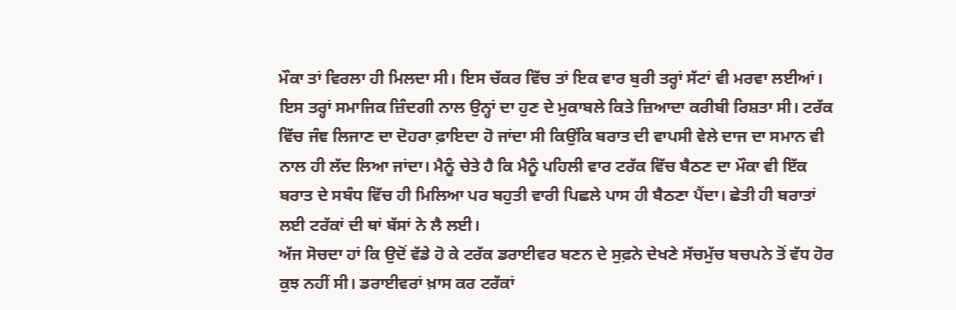ਮੌਕਾ ਤਾਂ ਵਿਰਲਾ ਹੀ ਮਿਲਦਾ ਸੀ। ਇਸ ਚੱਕਰ ਵਿੱਚ ਤਾਂ ਇਕ ਵਾਰ ਬੁਰੀ ਤਰ੍ਹਾਂ ਸੱਟਾਂ ਵੀ ਮਰਵਾ ਲਈਆਂ। ਇਸ ਤਰ੍ਹਾਂ ਸਮਾਜਿਕ ਜ਼ਿੰਦਗੀ ਨਾਲ ਉਨ੍ਹਾਂ ਦਾ ਹੁਣ ਦੇ ਮੁਕਾਬਲੇ ਕਿਤੇ ਜ਼ਿਆਦਾ ਕਰੀਬੀ ਰਿਸ਼ਤਾ ਸੀ। ਟਰੱਕ ਵਿੱਚ ਜੰਞ ਲਿਜਾਣ ਦਾ ਦੋਹਰਾ ਫ਼ਾਇਦਾ ਹੋ ਜਾਂਦਾ ਸੀ ਕਿਉਂਕਿ ਬਰਾਤ ਦੀ ਵਾਪਸੀ ਵੇਲੇ ਦਾਜ ਦਾ ਸਮਾਨ ਵੀ ਨਾਲ ਹੀ ਲੱਦ ਲਿਆ ਜਾਂਦਾ। ਮੈਨੂੰ ਚੇਤੇ ਹੈ ਕਿ ਮੈਨੂੰ ਪਹਿਲੀ ਵਾਰ ਟਰੱਕ ਵਿੱਚ ਬੈਠਣ ਦਾ ਮੌਕਾ ਵੀ ਇੱਕ ਬਰਾਤ ਦੇ ਸਬੰਧ ਵਿੱਚ ਹੀ ਮਿਲਿਆ ਪਰ ਬਹੁਤੀ ਵਾਰੀ ਪਿਛਲੇ ਪਾਸ ਹੀ ਬੈਠਣਾ ਪੈਂਦਾ। ਛੇਤੀ ਹੀ ਬਰਾਤਾਂ ਲਈ ਟਰੱਕਾਂ ਦੀ ਥਾਂ ਬੱਸਾਂ ਨੇ ਲੈ ਲਈ।
ਅੱਜ ਸੋਚਦਾ ਹਾਂ ਕਿ ਉਦੋਂ ਵੱਡੇ ਹੋ ਕੇ ਟਰੱਕ ਡਰਾਈਵਰ ਬਣਨ ਦੇ ਸੁਫ਼ਨੇ ਦੇਖਣੇ ਸੱਚਮੁੱਚ ਬਚਪਨੇ ਤੋਂ ਵੱਧ ਹੋਰ ਕੁਝ ਨਹੀਂ ਸੀ। ਡਰਾਈਵਰਾਂ ਖ਼ਾਸ ਕਰ ਟਰੱਕਾਂ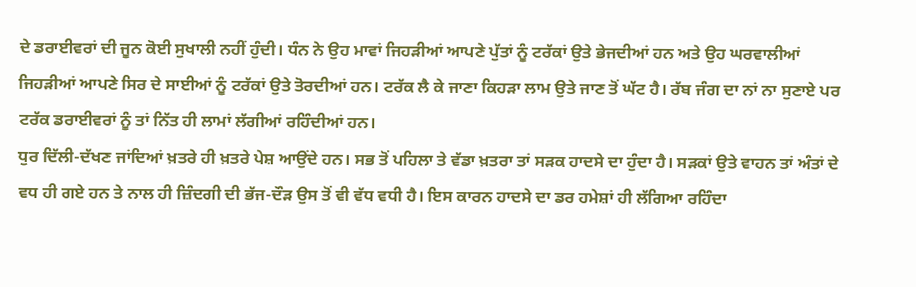ਦੇ ਡਰਾਈਵਰਾਂ ਦੀ ਜੂਨ ਕੋਈ ਸੁਖਾਲੀ ਨਹੀਂ ਹੁੰਦੀ। ਧੰਨ ਨੇ ਉਹ ਮਾਵਾਂ ਜਿਹੜੀਆਂ ਆਪਣੇ ਪੁੱਤਾਂ ਨੂੰ ਟਰੱਕਾਂ ਉਤੇ ਭੇਜਦੀਆਂ ਹਨ ਅਤੇ ਉਹ ਘਰਵਾਲੀਆਂ ਜਿਹੜੀਆਂ ਆਪਣੇ ਸਿਰ ਦੇ ਸਾਈਆਂ ਨੂੰ ਟਰੱਕਾਂ ਉਤੇ ਤੋਰਦੀਆਂ ਹਨ। ਟਰੱਕ ਲੈ ਕੇ ਜਾਣਾ ਕਿਹੜਾ ਲਾਮ ਉਤੇ ਜਾਣ ਤੋਂ ਘੱਟ ਹੈ। ਰੱਬ ਜੰਗ ਦਾ ਨਾਂ ਨਾ ਸੁਣਾਏ ਪਰ ਟਰੱਕ ਡਰਾਈਵਰਾਂ ਨੂੰ ਤਾਂ ਨਿੱਤ ਹੀ ਲਾਮਾਂ ਲੱਗੀਆਂ ਰਹਿੰਦੀਆਂ ਹਨ।
ਧੁਰ ਦਿੱਲੀ-ਦੱਖਣ ਜਾਂਦਿਆਂ ਖ਼ਤਰੇ ਹੀ ਖ਼ਤਰੇ ਪੇਸ਼ ਆਉਂਦੇ ਹਨ। ਸਭ ਤੋਂ ਪਹਿਲਾ ਤੇ ਵੱਡਾ ਖ਼ਤਰਾ ਤਾਂ ਸੜਕ ਹਾਦਸੇ ਦਾ ਹੁੰਦਾ ਹੈ। ਸੜਕਾਂ ਉਤੇ ਵਾਹਨ ਤਾਂ ਅੰਤਾਂ ਦੇ ਵਧ ਹੀ ਗਏ ਹਨ ਤੇ ਨਾਲ ਹੀ ਜ਼ਿੰਦਗੀ ਦੀ ਭੱਜ-ਦੌੜ ਉਸ ਤੋਂ ਵੀ ਵੱਧ ਵਧੀ ਹੈ। ਇਸ ਕਾਰਨ ਹਾਦਸੇ ਦਾ ਡਰ ਹਮੇਸ਼ਾਂ ਹੀ ਲੱਗਿਆ ਰਹਿੰਦਾ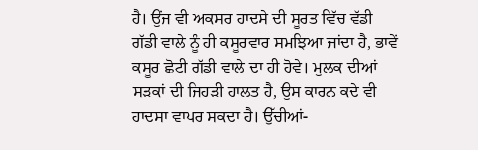ਹੈ। ਉਂਜ ਵੀ ਅਕਸਰ ਹਾਦਸੇ ਦੀ ਸੂਰਤ ਵਿੱਚ ਵੱਡੀ ਗੱਡੀ ਵਾਲੇ ਨੂੰ ਹੀ ਕਸੂਰਵਾਰ ਸਮਝਿਆ ਜਾਂਦਾ ਹੈ, ਭਾਵੇਂ ਕਸੂਰ ਛੋਟੀ ਗੱਡੀ ਵਾਲੇ ਦਾ ਹੀ ਹੋਵੇ। ਮੁਲਕ ਦੀਆਂ ਸੜਕਾਂ ਦੀ ਜਿਹੜੀ ਹਾਲਤ ਹੈ, ਉਸ ਕਾਰਨ ਕਦੇ ਵੀ ਹਾਦਸਾ ਵਾਪਰ ਸਕਦਾ ਹੈ। ਉੱਚੀਆਂ-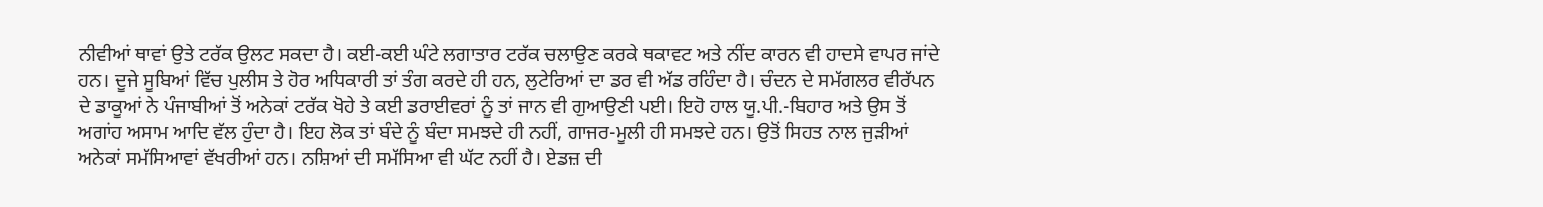ਨੀਵੀਆਂ ਥਾਵਾਂ ਉਤੇ ਟਰੱਕ ਉਲਟ ਸਕਦਾ ਹੈ। ਕਈ-ਕਈ ਘੰਟੇ ਲਗਾਤਾਰ ਟਰੱਕ ਚਲਾਉਣ ਕਰਕੇ ਥਕਾਵਟ ਅਤੇ ਨੀਂਦ ਕਾਰਨ ਵੀ ਹਾਦਸੇ ਵਾਪਰ ਜਾਂਦੇ ਹਨ। ਦੂਜੇ ਸੂਬਿਆਂ ਵਿੱਚ ਪੁਲੀਸ ਤੇ ਹੋਰ ਅਧਿਕਾਰੀ ਤਾਂ ਤੰਗ ਕਰਦੇ ਹੀ ਹਨ, ਲੁਟੇਰਿਆਂ ਦਾ ਡਰ ਵੀ ਅੱਡ ਰਹਿੰਦਾ ਹੈ। ਚੰਦਨ ਦੇ ਸਮੱਗਲਰ ਵੀਰੱਪਨ ਦੇ ਡਾਕੂਆਂ ਨੇ ਪੰਜਾਬੀਆਂ ਤੋਂ ਅਨੇਕਾਂ ਟਰੱਕ ਖੋਹੇ ਤੇ ਕਈ ਡਰਾਈਵਰਾਂ ਨੂੰ ਤਾਂ ਜਾਨ ਵੀ ਗੁਆਉਣੀ ਪਈ। ਇਹੋ ਹਾਲ ਯੂ.ਪੀ.-ਬਿਹਾਰ ਅਤੇ ਉਸ ਤੋਂ ਅਗਾਂਹ ਅਸਾਮ ਆਦਿ ਵੱਲ ਹੁੰਦਾ ਹੈ। ਇਹ ਲੋਕ ਤਾਂ ਬੰਦੇ ਨੂੰ ਬੰਦਾ ਸਮਝਦੇ ਹੀ ਨਹੀਂ, ਗਾਜਰ-ਮੂਲੀ ਹੀ ਸਮਝਦੇ ਹਨ। ਉਤੋਂ ਸਿਹਤ ਨਾਲ ਜੁੜੀਆਂ ਅਨੇਕਾਂ ਸਮੱਸਿਆਵਾਂ ਵੱਖਰੀਆਂ ਹਨ। ਨਸ਼ਿਆਂ ਦੀ ਸਮੱਸਿਆ ਵੀ ਘੱਟ ਨਹੀਂ ਹੈ। ਏਡਜ਼ ਦੀ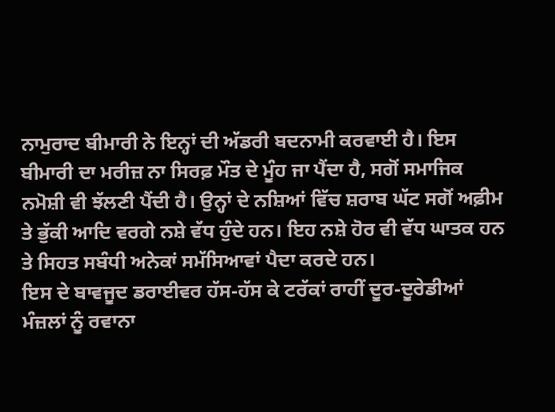ਨਾਮੁਰਾਦ ਬੀਮਾਰੀ ਨੇ ਇਨ੍ਹਾਂ ਦੀ ਅੱਡਰੀ ਬਦਨਾਮੀ ਕਰਵਾਈ ਹੈ। ਇਸ ਬੀਮਾਰੀ ਦਾ ਮਰੀਜ਼ ਨਾ ਸਿਰਫ਼ ਮੌਤ ਦੇ ਮੂੰਹ ਜਾ ਪੈਂਦਾ ਹੈ, ਸਗੋਂ ਸਮਾਜਿਕ ਨਮੋਸ਼ੀ ਵੀ ਝੱਲਣੀ ਪੈਂਦੀ ਹੈ। ਉਨ੍ਹਾਂ ਦੇ ਨਸ਼ਿਆਂ ਵਿੱਚ ਸ਼ਰਾਬ ਘੱਟ ਸਗੋਂ ਅਫ਼ੀਮ ਤੇ ਭੁੱਕੀ ਆਦਿ ਵਰਗੇ ਨਸ਼ੇ ਵੱਧ ਹੁੰਦੇ ਹਨ। ਇਹ ਨਸ਼ੇ ਹੋਰ ਵੀ ਵੱਧ ਘਾਤਕ ਹਨ ਤੇ ਸਿਹਤ ਸਬੰਧੀ ਅਨੇਕਾਂ ਸਮੱਸਿਆਵਾਂ ਪੈਦਾ ਕਰਦੇ ਹਨ।
ਇਸ ਦੇ ਬਾਵਜੂਦ ਡਰਾਈਵਰ ਹੱਸ-ਹੱਸ ਕੇ ਟਰੱਕਾਂ ਰਾਹੀਂ ਦੂਰ-ਦੂਰੇਡੀਆਂ ਮੰਜ਼ਲਾਂ ਨੂੰ ਰਵਾਨਾ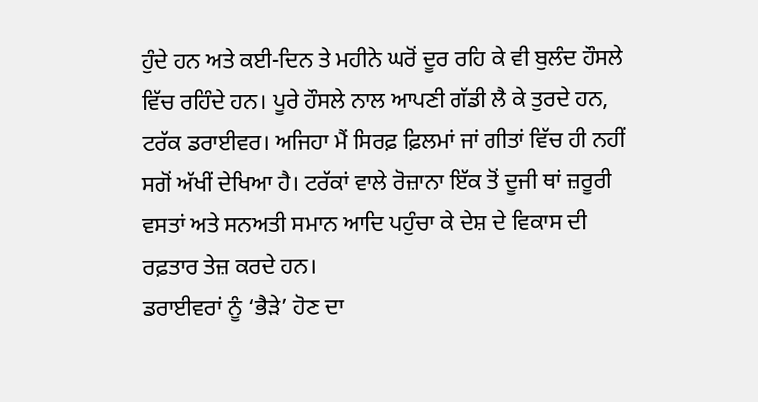ਹੁੰਦੇ ਹਨ ਅਤੇ ਕਈ-ਦਿਨ ਤੇ ਮਹੀਨੇ ਘਰੋਂ ਦੂਰ ਰਹਿ ਕੇ ਵੀ ਬੁਲੰਦ ਹੌਸਲੇ ਵਿੱਚ ਰਹਿੰਦੇ ਹਨ। ਪੂਰੇ ਹੌਸਲੇ ਨਾਲ ਆਪਣੀ ਗੱਡੀ ਲੈ ਕੇ ਤੁਰਦੇ ਹਨ, ਟਰੱਕ ਡਰਾਈਵਰ। ਅਜਿਹਾ ਮੈਂ ਸਿਰਫ਼ ਫ਼ਿਲਮਾਂ ਜਾਂ ਗੀਤਾਂ ਵਿੱਚ ਹੀ ਨਹੀਂ ਸਗੋਂ ਅੱਖੀਂ ਦੇਖਿਆ ਹੈ। ਟਰੱਕਾਂ ਵਾਲੇ ਰੋਜ਼ਾਨਾ ਇੱਕ ਤੋਂ ਦੂਜੀ ਥਾਂ ਜ਼ਰੂਰੀ ਵਸਤਾਂ ਅਤੇ ਸਨਅਤੀ ਸਮਾਨ ਆਦਿ ਪਹੁੰਚਾ ਕੇ ਦੇਸ਼ ਦੇ ਵਿਕਾਸ ਦੀ ਰਫ਼ਤਾਰ ਤੇਜ਼ ਕਰਦੇ ਹਨ।
ਡਰਾਈਵਰਾਂ ਨੂੰ ‘ਭੈੜੇ’ ਹੋਣ ਦਾ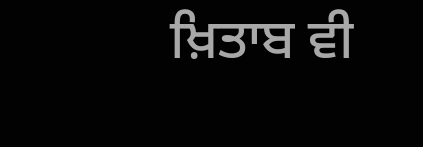ਖ਼ਿਤਾਬ ਵੀ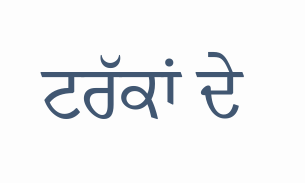ਟਰੱਕਾਂ ਦੇ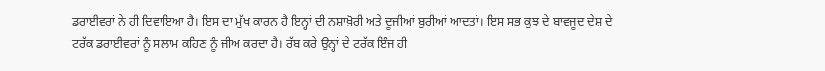ਡਰਾਈਵਰਾਂ ਨੇ ਹੀ ਦਿਵਾਇਆ ਹੈ। ਇਸ ਦਾ ਮੁੱਖ ਕਾਰਨ ਹੈ ਇਨ੍ਹਾਂ ਦੀ ਨਸ਼ਾਖ਼ੋਰੀ ਅਤੇ ਦੂਜੀਆਂ ਬੁਰੀਆਂ ਆਦਤਾਂ। ਇਸ ਸਭ ਕੁਝ ਦੇ ਬਾਵਜੂਦ ਦੇਸ਼ ਦੇ ਟਰੱਕ ਡਰਾਈਵਰਾਂ ਨੂੰ ਸਲਾਮ ਕਹਿਣ ਨੂੰ ਜੀਅ ਕਰਦਾ ਹੈ। ਰੱਬ ਕਰੇ ਉਨ੍ਹਾਂ ਦੇ ਟਰੱਕ ਇੰਜ ਹੀ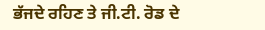ਭੱਜਦੇ ਰਹਿਣ ਤੇ ਜੀ.ਟੀ. ਰੋਡ ਦੇ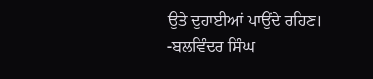ਉਤੇ ਦੁਹਾਈਆਂ ਪਾਉਂਦੇ ਰਹਿਣ।
-ਬਲਵਿੰਦਰ ਸਿੰਘ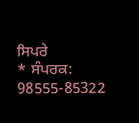ਸਿਪਰੇ
* ਸੰਪਰਕ: 98555-85322